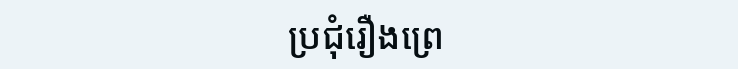ប្រជុំរឿងព្រេ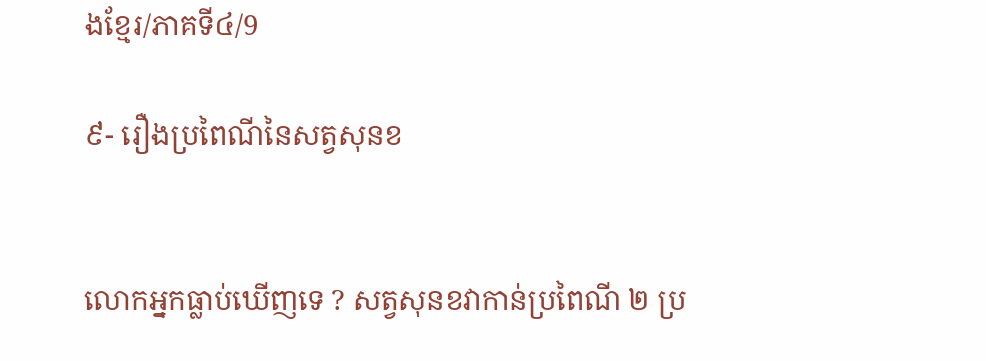ងខ្មែរ/ភាគទី៤/9

៩- រឿងប្រពៃណីនៃសត្វសុនខ


លោកអ្នកធ្លាប់ឃើញទេ ? សត្វសុនខវាកាន់ប្រពៃណី ២ ប្រ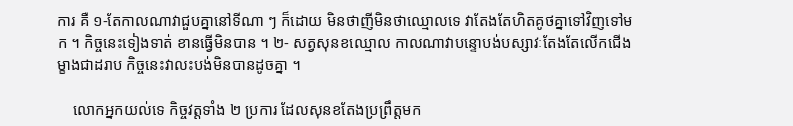ការ គឺ ១-តែកាលណាវាជួបគ្នានៅទីណា ៗ ក៏ដោយ មិនថាញីមិនថាឈ្មោលទេ វាតែងតែហិតគូថគ្នាទៅវិញទៅមក ។ កិច្ចនេះទៀងទាត់ ខានធ្វើមិនបាន ។ ២- សត្វសុនខឈ្មោល កាលណាវាបន្ទោបង់បស្សាវៈតែងតែលើកជើងម្ខាងជាដរាប កិច្ចនេះវាលះបង់មិនបានដូចគ្នា ។

    លោកអ្នកយល់ទេ កិច្ចវត្តទាំង ២ ប្រការ ដែលសុនខតែងប្រព្រឹត្តមក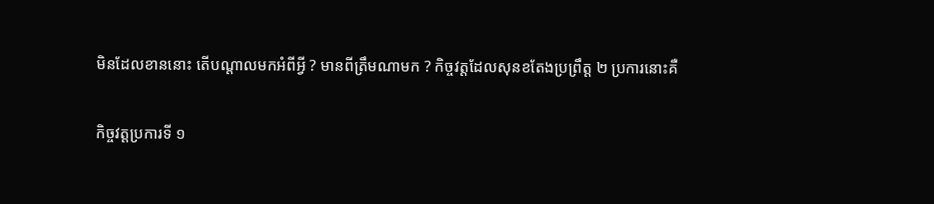មិនដែលខាននោះ តើបណ្ដាលមកអំពីអ្វី ? មានពីត្រឹមណាមក ? កិច្ចវត្តដែលសុនខតែងប្រព្រឹត្ត ២ ប្រការនោះគឺ

កិច្ចវត្តប្រការទី ១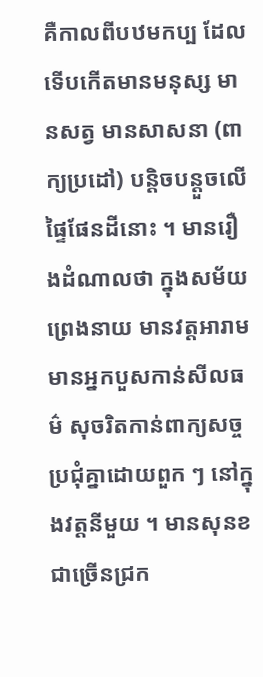គឺកាលពីបឋមកប្ប ដែលទើបកើតមានមនុស្ស មានសត្វ មានសាសនា (ពាក្យប្រដៅ) បន្តិចបន្តួចលើផ្ទៃផែនដីនោះ ។ មានរឿងដំណាលថា ក្នុងសម័យព្រេងនាយ មានវត្តអារាម មានអ្នកបួសកាន់សីលធម៌ សុចរិតកាន់ពាក្យសច្ច ប្រជុំគ្នាដោយពួក ៗ នៅក្នុងវត្តនីមួយ ។ មានសុនខជាច្រើនជ្រក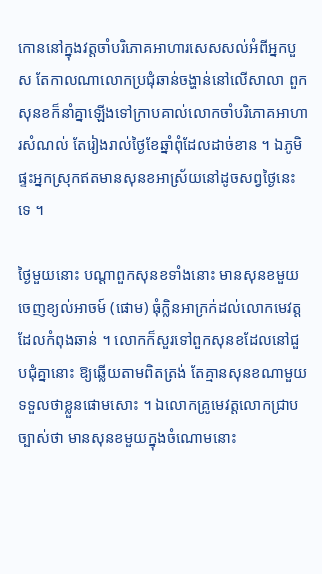កោននៅក្នុងវត្តចាំបរិភោគអាហារសេសសល់អំពីអ្នកបួស តែកាលណាលោកប្រជុំឆាន់ចង្ហាន់នៅលើសាលា ពួកសុនខក៏នាំគ្នាឡើងទៅក្រាបគាល់លោកចាំបរិភោគអាហារសំណល់ តែរៀងរាល់ថ្ងៃខែឆ្នាំពុំដែលដាច់ខាន ។ ឯភូមិផ្ទះអ្នកស្រុកឥតមានសុនខអាស្រ័យនៅដូចសព្វថ្ងៃនេះទេ ។

ថ្ងៃមួយនោះ បណ្ដាពួកសុនខទាំងនោះ មានសុនខមួយចេញខ្យល់អាចម៍ (ផោម) ធុំក្លិនអាក្រក់ដល់លោកមេវត្ត ដែលកំពុងឆាន់ ។ លោកក៏សួរទៅពួកសុនខដែលនៅជួបជុំគ្នានោះ ឱ្យឆ្លើយតាមពិតត្រង់ តែគ្មានសុនខណាមួយទទួលថាខ្លួនផោមសោះ ។ ឯលោកគ្រូមេវត្តលោកជ្រាបច្បាស់ថា មានសុនខមួយក្នុងចំណោមនោះ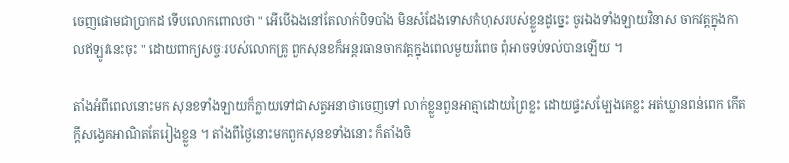ចេញផោមជាប្រាកដ ទើបលោកពោលថា " អើបើឯងនៅតែលាក់បិទបាំង មិនសំដែងទោសកំហុសរបស់ខ្លួនដូច្នេះ ចូរឯងទាំងឡាយវិនាស ចាកវត្តក្នុងកាលឥឡូវនេះចុះ " ដោយពាក្យសច្ចៈរបស់លោកគ្រូ ពួកសុនខក៏អន្តរធានចាកវត្តក្នុងពេលមួយរំពេច ពុំអាចទប់ទល់បានឡើយ ។

តាំងអំពីពេលនោះមក សុនខទាំងឡាយក៏ក្លាយទៅជាសត្វអនាថាចេញទៅ លាក់ខ្លួនពួនអាត្មាដោយព្រៃខ្លះ ដោយផ្ទះសម្បែងគេខ្លះ អត់ឃ្លានពន់ពេក កើតក្ដីសង្វេគអាណិតតែរៀងខ្លួន ។ តាំងពីថ្ងៃនោះមកពួកសុនខទាំងនោះ ក៏តាំងចិ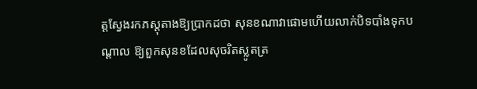ត្តស្វែងរកភស្តុតាងឱ្យប្រាកដថា សុនខណាវាផោមហើយលាក់បិទបាំងទុកបណ្ដាល ឱ្យពួកសុនខដែលសុចរិតស្លូតត្រ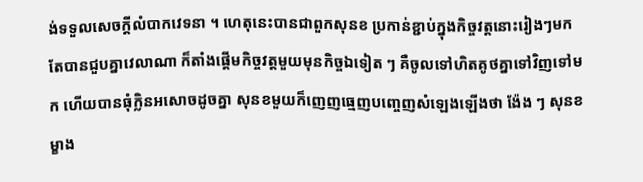ង់ទទួលសេចក្ដីលំបាកវេទនា ។ ហេតុនេះបានជាពួកសុនខ ប្រកាន់ខ្ជាប់ក្នុងកិច្ចវត្តនោះរៀងៗមក តែបានជួបគ្នាវេលាណា ក៏តាំងផ្ដើមកិច្ចវត្តមួយមុនកិច្ចឯទៀត ៗ គឺចូលទៅហិតគូថគ្នាទៅវិញទៅមក ហើយបានធុំក្លិនអសោចដូចគ្នា សុនខមួយក៏ញេញធ្មេញបញ្ចេញសំឡេងឡើងថា ង៉ែង ៗ សុនខម្ខាង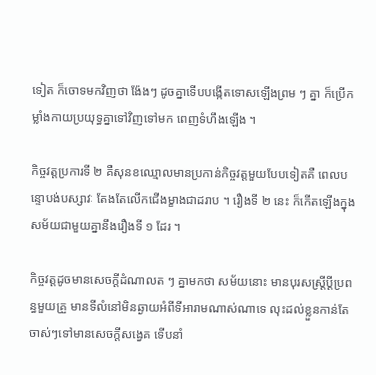ទៀត ក៏ចោទមកវិញថា ង៉ែងៗ ដូចគ្នាទើបបង្កើតទោសឡើងព្រម ៗ គ្នា ក៏ប្រើកម្លាំងកាយប្រយុទ្ធគ្នាទៅវិញទៅមក ពេញទំហឹងឡើង ។

កិច្ចវត្តប្រការទី ២ គឺសុនខឈ្មោលមានប្រកាន់កិច្ចវត្តមួយបែបទៀតគឺ ពេលបន្ទោបង់បស្សាវៈ តែងតែលើកជើងម្ខាងជាដរាប ។ រឿងទី ២ នេះ ក៏កើតឡើងក្នុងសម័យជាមួយគ្នានឹងរឿងទី ១ ដែរ ។

កិច្ចវត្តដូចមានសេចក្ដីដំណាលត ៗ គ្នាមកថា សម័យនោះ មានបុរសស្ត្រីប្ដីប្រពន្ធមួយគ្រួ មានទីលំនៅមិនឆ្ងាយអំពីទីអារាមណាស់ណាទេ លុះដល់ខ្លួនកាន់តែចាស់ៗទៅមានសេចក្ដីសង្វេគ ទើបនាំ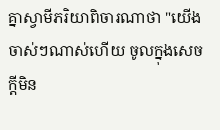គ្នាស្វាមីភរិយាពិចារណាថា "យើងចាស់ៗណាស់ហើយ ចូលក្នុងសេចក្ដីមិន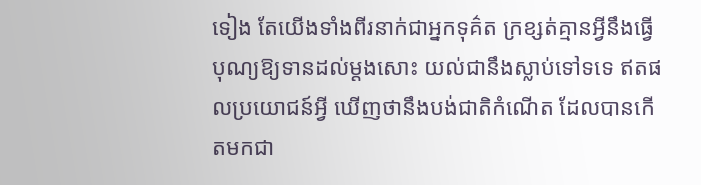ទៀង តែយើងទាំងពីរនាក់ជាអ្នកទុគ៌ត ក្រខ្សត់គ្មានអ្វីនឹងធ្វើបុណ្យឱ្យទានដល់ម្ដងសោះ យល់ជានឹងស្លាប់ទៅទទេ ឥតផលប្រយោជន៍អ្វី ឃើញថានឹងបង់ជាតិកំណើត ដែលបានកើតមកជា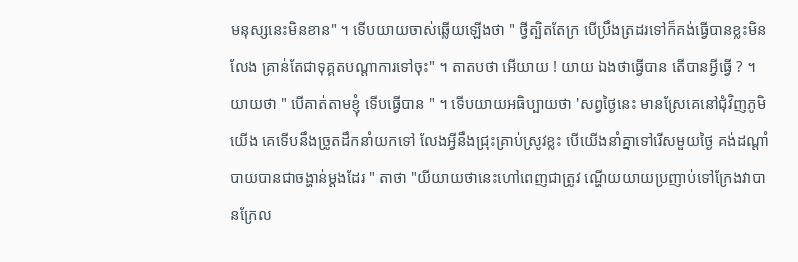មនុស្សនេះមិនខាន" ។ ទើបយាយចាស់ឆ្លើយឡើងថា " ថ្វីត្បិតតែក្រ បើប្រឹងត្រដរទៅក៏គង់ធ្វើបានខ្លះមិនលែង គ្រាន់តែជាទុគ្គតបណ្ដាការទៅចុះ" ។ តាតបថា អើយាយ ! យាយ ឯងថាធ្វើបាន តើបានអ្វីធ្វើ ? ។ យាយថា " បើគាត់តាមខ្ញុំ ទើបធ្វើបាន " ។ ទើបយាយអធិប្បាយថា 'សព្វថ្ងៃនេះ មានស្រែគេនៅជុំវិញភូមិយើង គេទើបនឹងច្រូតដឹកនាំយកទៅ លែងអ្វីនឹងជ្រុះគ្រាប់ស្រូវខ្លះ បើយើងនាំគ្នាទៅរើសមួយថ្ងៃ គង់ដណ្ដាំបាយបានជាចង្ហាន់ម្ដងដែរ " តាថា "យីយាយថានេះហៅពេញជាត្រូវ ណ្ហើយយាយប្រញាប់ទៅក្រែងវាបានក្រែល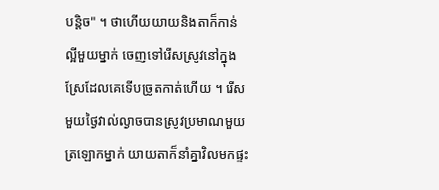បន្តិច" ។ ថាហើយយាយនិងតាក៏កាន់ល្អីមួយម្នាក់ ចេញទៅរើសស្រូវនៅក្នុងស្រែដែលគេទើបច្រូតកាត់ហើយ ។ រើសមួយថ្ងៃវាល់ល្ងាចបានស្រូវប្រមាណមួយត្រឡោកម្នាក់ យាយតាក៏នាំគ្នាវិលមកផ្ទះ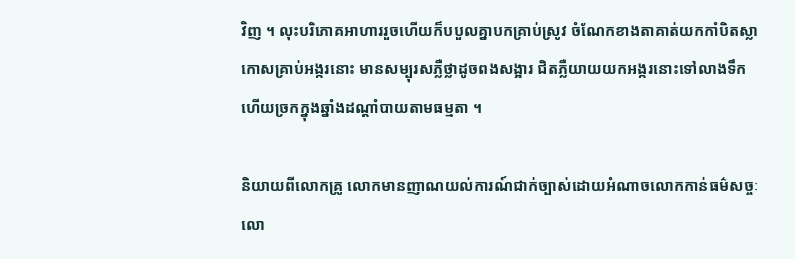វិញ ។ លុះបរិភោគអាហាររួចហើយក៏បបួលគ្នាបកគ្រាប់ស្រូវ ចំណែកខាងតាគាត់យកកាំបិតស្លាកោសគ្រាប់អង្ករនោះ មានសម្បុរសភ្លឺថ្លាដូចពងសង្អារ ជិតភ្លឺយាយយកអង្ករនោះទៅលាងទឹក ហើយច្រកក្នុងឆ្នាំងដណ្ដាំបាយតាមធម្មតា ។

និយាយពីលោកគ្រូ លោកមានញាណយល់ការណ៍ជាក់ច្បាស់ដោយអំណាចលោកកាន់ធម៌សច្ចៈ លោ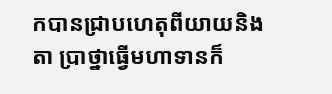កបានជ្រាបហេតុពីយាយនិងតា ប្រាថ្នាធ្វើមហាទានក៏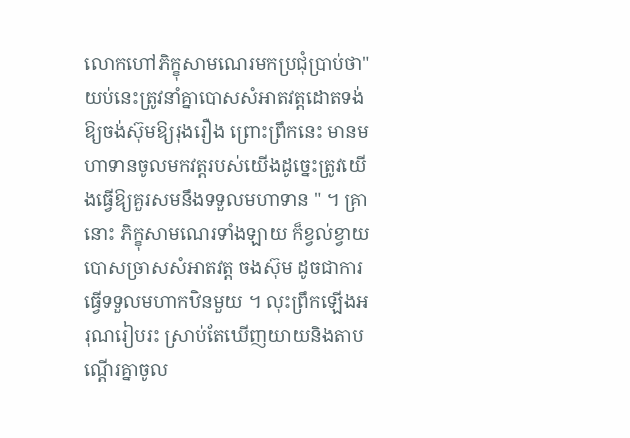លោកហៅភិក្ខុសាមណេរមកប្រជុំប្រាប់ថា" យប់នេះត្រូវនាំគ្នាបោសសំអាតវត្តដោតទង់ឱ្យចង់ស៊ុមឱ្យរុងរឿង ព្រោះព្រឹកនេះ មានមហាទានចូលមកវត្តរបស់យើងដូច្នេះត្រូវយើងធ្វើឱ្យគួរសមនឹងទទួលមហាទាន " ។ គ្រានោះ ភិក្ខុសាមណេរទាំងឡាយ ក៏ខ្វល់ខ្វាយបោសច្រាសសំអាតវត្ត ចងស៊ុម ដូចជាការធ្វើទទួលមហាកឋិនមួយ ។ លុះព្រឹកឡើងអរុណរៀបរះ ស្រាប់តែឃើញយាយនិងតាបណ្ដើរគ្នាចូល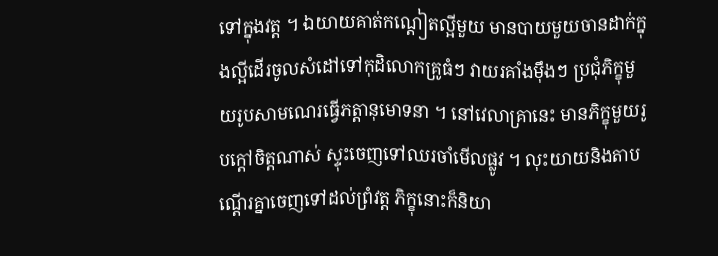ទៅក្នុងវត្ត ។ ឯយាយគាត់កណ្ដៀតល្អីមួយ មានបាយមួយចានដាក់ក្នុងល្អីដើរចូលសំដៅទៅកុដិលោកគ្រូធំៗ វាយរគាំងម៉ឹងៗ ប្រជុំភិក្ខុមួយរូបសាមណេរធ្វើភត្តានុមោទនា ។ នៅវេលាគ្រានេះ មានភិក្ខុមួយរូបក្ដៅចិត្តណាស់ ស្ទុះចេញទៅឈរចាំមើលផ្លូវ ។ លុះយាយនិងតាបណ្ដើរគ្នាចេញទៅដល់ព្រំវត្ត ភិក្ខុនោះក៏និយា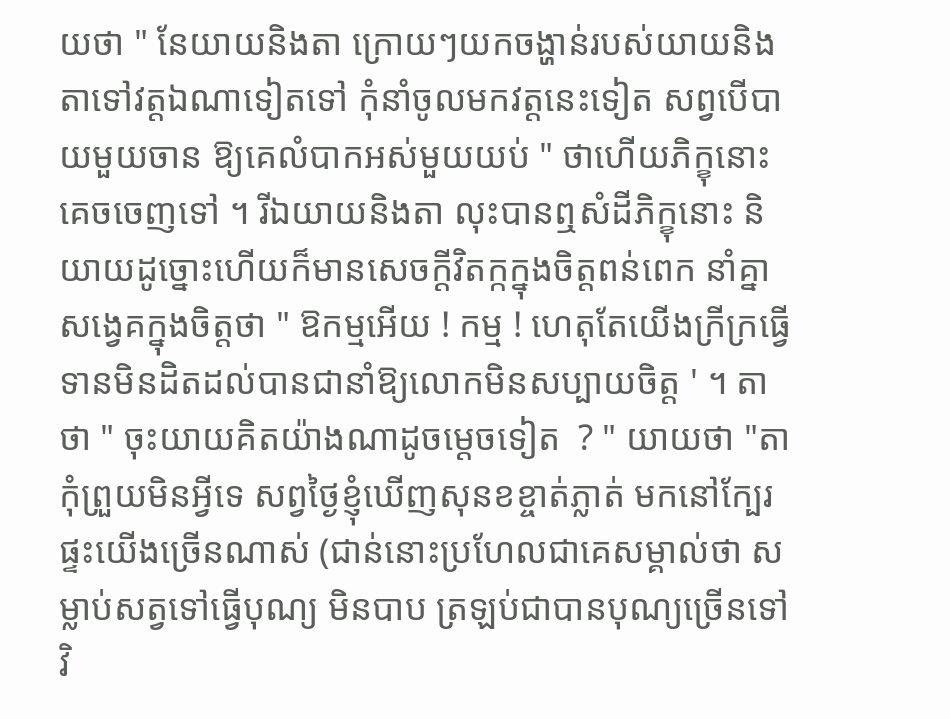យថា " នែយាយនិងតា ក្រោយៗយកចង្ហាន់របស់យាយនិងតាទៅវត្តឯណាទៀតទៅ កុំនាំចូលមកវត្តនេះទៀត សព្វបើបាយមួយចាន ឱ្យគេលំបាកអស់មួយយប់ " ថាហើយភិក្ខុនោះគេចចេញទៅ ។ រីឯយាយនិងតា លុះបានឮសំដីភិក្ខុនោះ និយាយដូច្នោះហើយក៏មានសេចក្ដីវិតក្កក្នុងចិត្តពន់ពេក នាំគ្នាសង្វេគក្នុងចិត្តថា " ឱកម្មអើយ ! កម្ម ! ហេតុតែយើងក្រីក្រធ្វើទានមិនដិតដល់បានជានាំឱ្យលោកមិនសប្បាយចិត្ត ' ។ តាថា " ចុះយាយគិតយ៉ាងណាដូចម្ដេចទៀត  ? " យាយថា "តាកុំព្រួយមិនអ្វីទេ សព្វថ្ងៃខ្ញុំឃើញសុនខខ្ចាត់ភ្លាត់ មកនៅក្បែរផ្ទះយើងច្រើនណាស់ (ជាន់នោះប្រហែលជាគេសម្គាល់ថា សម្លាប់សត្វទៅធ្វើបុណ្យ មិនបាប ត្រឡប់ជាបានបុណ្យច្រើនទៅវិ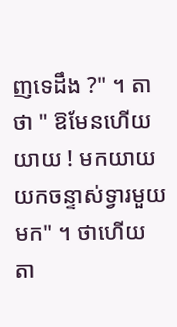ញទេដឹង ?" ។ តាថា " ឱមែនហើយយាយ ! មកយាយយកចន្ទាស់ទ្វារមួយមក" ។ ថាហើយ តា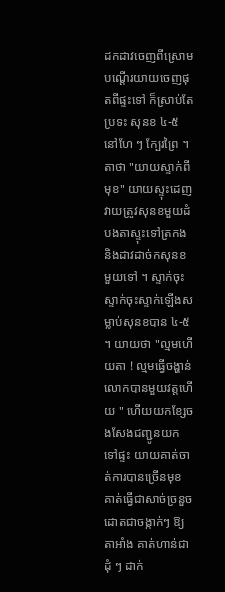ដកដាវចេញពីស្រោមបណ្ដើរយាយចេញផុតពីផ្ទះទៅ ក៏ស្រាប់តែប្រទះ សុនខ ៤-៥ នៅហែ ៗ ក្បែរព្រៃ ។ តាថា "យាយស្ទាក់ពីមុខ" យាយស្ទុះដេញវាយត្រូវសុនខមួយដំបងតាស្ទុះទៅត្រកងនិងដាវដាច់កសុនខមួយទៅ ។ ស្ទាក់ចុះ ស្ទាក់ចុះស្ទាក់ឡើងសម្លាប់សុនខបាន ៤-៥ ។ យាយថា "ល្មមហើយតា ! ល្មមធ្វើចង្ហាន់លោកបានមួយវត្តហើយ " ហើយយកខ្សែចងសែងជញ្ជូនយកទៅផ្ទះ យាយគាត់ចាត់ការបានច្រើនមុខ គាត់ធ្វើជាសាច់ច្រនួចដោតជាចង្កាក់ៗ ឱ្យតាអាំង គាត់ហាន់ជាដុំ ៗ ដាក់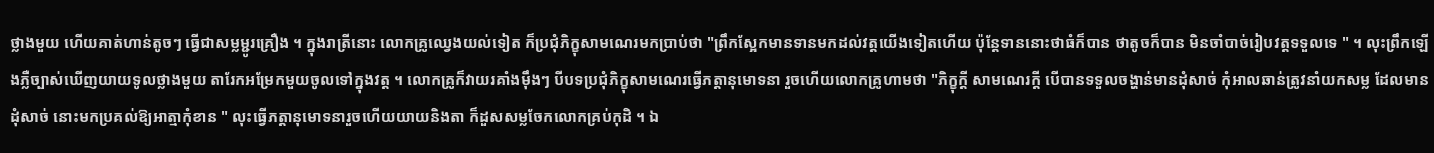ថ្លាងមួយ ហើយគាត់ហាន់តូចៗ ធ្វើជាសម្លម្ជូរគ្រឿង ។ ក្នុងរាត្រីនោះ លោកគ្រូឈ្វេងយល់ទៀត ក៏ប្រជុំភិក្ខុសាមណេរមកប្រាប់ថា "ព្រឹកស្អែកមានទានមកដល់វត្តយើងទៀតហើយ ប៉ុន្តែទាននោះថាធំក៏បាន ថាតូចក៏បាន មិនចាំបាច់រៀបវត្តទទួលទេ " ។ លុះព្រឹកឡើងភ្លឺច្បាស់ឃើញយាយទូលថ្លាងមួយ តារែកអម្រែកមួយចូលទៅក្នុងវត្ត ។ លោកគ្រូក៏វាយរគាំងម៉ឹងៗ បីបទប្រជុំភិក្ខុសាមណេរធ្វើភត្តានុមោទនា រួចហើយលោកគ្រូហាមថា "ភិក្ខុក្ដី សាមណេរក្ដី បើបានទទួលចង្ហាន់មានដុំសាច់ កុំអាលឆាន់ត្រូវនាំយកសម្ល ដែលមានដុំសាច់ នោះមកប្រគល់ឱ្យអាត្មាកុំខាន " លុះធ្វើភត្តានុមោទនារួចហើយយាយនិងតា ក៏ដួសសម្លចែកលោកគ្រប់កុដិ ។ ឯ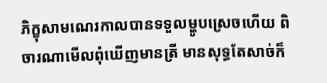ភិក្ខុសាមណេរកាលបានទទួលម្ហូបស្រេចហើយ ពិចារណាមើលពុំឃើញមានត្រី មានសុទ្ធតែសាច់ក៏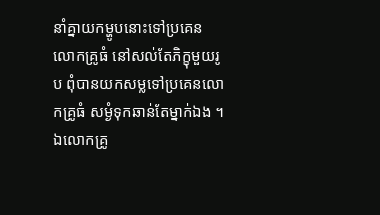នាំគ្នាយកម្ហូបនោះទៅប្រគេនលោកគ្រូធំ នៅសល់តែភិក្ខុមួយរូប ពុំបានយកសម្លទៅប្រគេនលោកគ្រូធំ សម្ងំទុកឆាន់តែម្នាក់ឯង ។ ឯលោកគ្រូ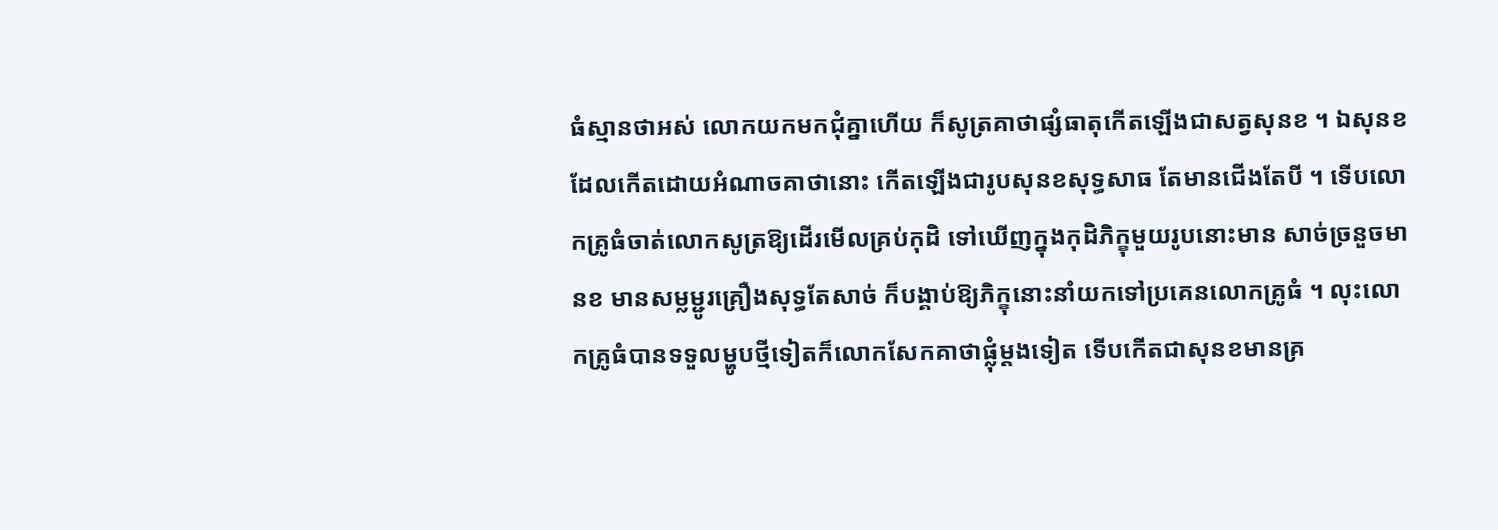ធំស្មានថាអស់ លោកយកមកជុំគ្នាហើយ ក៏សូត្រគាថាផ្សំធាតុកើតឡើងជាសត្វសុនខ ។ ឯសុនខ ដែលកើតដោយអំណាចគាថានោះ កើតឡើងជារូបសុនខសុទ្ធសាធ តែមានជើងតែបី ។ ទើបលោកគ្រូធំចាត់លោកសូត្រឱ្យដើរមើលគ្រប់កុដិ ទៅឃើញក្នុងកុដិភិក្ខុមួយរូបនោះមាន សាច់ច្រនួចមានខ មានសម្លម្ជូរគ្រឿងសុទ្ធតែសាច់ ក៏បង្គាប់ឱ្យភិក្ខុនោះនាំយកទៅប្រគេនលោកគ្រូធំ ។ លុះលោកគ្រូធំបានទទួលម្ហូបថ្មីទៀតក៏លោកសែកគាថាផ្លុំម្ដងទៀត ទើបកើតជាសុនខមានគ្រ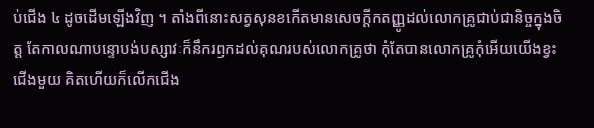ប់ជើង ៤ ដូចដើមឡើងវិញ ។ តាំងពីនោះសត្វសុនខកើតមានសេចក្ដីកតញ្ញូដល់លោកគ្រូជាប់ជានិច្ចក្នុងចិត្ត តែកាលណាបន្ទោបង់បស្សាវៈក៏នឹករឭកដល់គុណរបស់លោកគ្រូថា កុំតែបានលោកគ្រូកុំអើយយើងខ្វះជើងមួយ គិតហើយក៏លើកជើង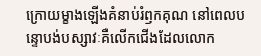ក្រោយម្ខាងឡើងគំនាប់រំឭកគុណ នៅពេលបន្ទោបង់បស្សាវៈគឺលើកជើងដែលលោក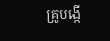គ្រូបង្កើ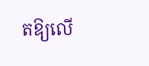តឱ្យលើ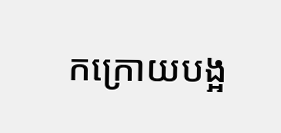កក្រោយបង្អ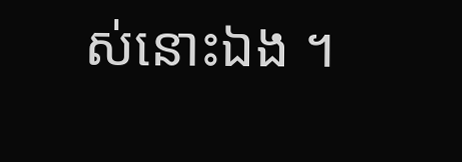ស់នោះឯង ។